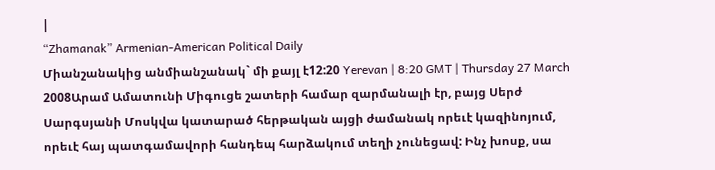|
“Zhamanak” Armenian-American Political Daily
Միանշանակից անմիանշանակ` մի քայլ է12:20 Yerevan | 8:20 GMT | Thursday 27 March 2008Արամ Ամատունի Միգուցե շատերի համար զարմանալի էր, բայց Սերժ Սարգսյանի Մոսկվա կատարած հերթական այցի ժամանակ որեւէ կազինոյում, որեւէ հայ պատգամավորի հանդեպ հարձակում տեղի չունեցավ: Ինչ խոսք, սա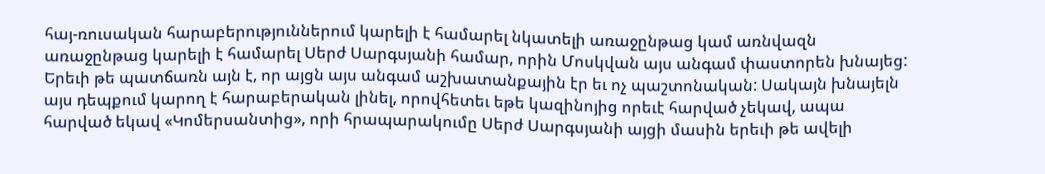հայ-ռուսական հարաբերություններում կարելի է համարել նկատելի առաջընթաց կամ առնվազն առաջընթաց կարելի է համարել Սերժ Սարգսյանի համար, որին Մոսկվան այս անգամ փաստորեն խնայեց: Երեւի թե պատճառն այն է, որ այցն այս անգամ աշխատանքային էր եւ ոչ պաշտոնական: Սակայն խնայելն այս դեպքում կարող է հարաբերական լինել, որովհետեւ եթե կազինոյից որեւէ հարված չեկավ, ապա հարված եկավ «Կոմերսանտից», որի հրապարակումը Սերժ Սարգսյանի այցի մասին երեւի թե ավելի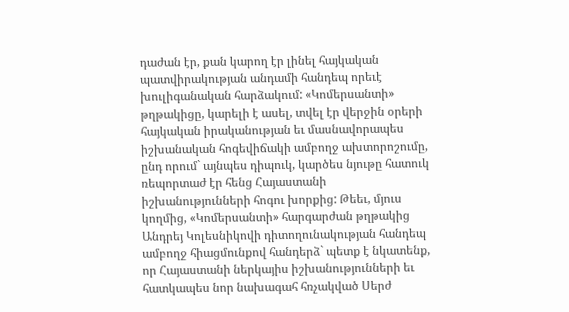դաժան էր, քան կարող էր լինել հայկական պատվիրակության անդամի հանդեպ որեւէ խուլիգանական հարձակում: «Կոմերսանտի» թղթակիցը, կարելի է ասել, տվել էր վերջին օրերի հայկական իրականության եւ մասնավորապես իշխանական հոգեվիճակի ամբողջ ախտորոշումը, ընդ որում` այնպես դիպուկ, կարծես նյութը հատուկ ռեպորտաժ էր հենց Հայաստանի իշխանությունների հոգու խորքից: Թեեւ, մյուս կողմից, «Կոմերսանտի» հարգարժան թղթակից Անդրեյ Կոլեսնիկովի դիտողունակության հանդեպ ամբողջ հիացմունքով հանդերձ` պետք է նկատենք, որ Հայաստանի ներկայիս իշխանությունների եւ հատկապես նոր նախագահ հռչակված Սերժ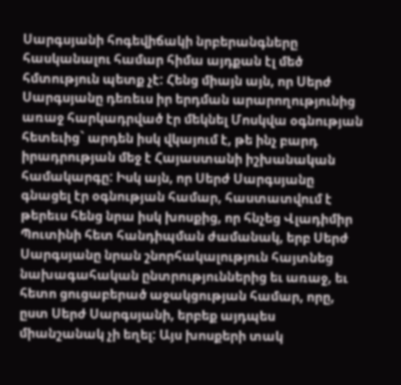Սարգսյանի հոգեվիճակի նրբերանգները հասկանալու համար հիմա այդքան էլ մեծ հմտություն պետք չէ: Հենց միայն այն, որ Սերժ Սարգսյանը դեռեւս իր երդման արարողությունից առաջ հարկադրված էր մեկնել Մոսկվա օգնության հետեւից` արդեն իսկ վկայում է, թե ինչ բարդ իրադրության մեջ է Հայաստանի իշխանական համակարգը: Իսկ այն, որ Սերժ Սարգսյանը գնացել էր օգնության համար, հաստատվում է թերեւս հենց նրա իսկ խոսքից, որ հնչեց Վլադիմիր Պուտինի հետ հանդիպման ժամանակ, երբ Սերժ Սարգսյանը նրան շնորհակալություն հայտնեց նախագահական ընտրություններից եւ առաջ, եւ հետո ցուցաբերած աջակցության համար, որը, ըստ Սերժ Սարգսյանի, երբեք այդպես միանշանակ չի եղել: Այս խոսքերի տակ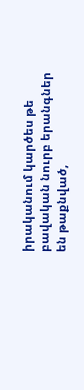իրականում կարծես թե բավական նուրբ երանգներ են թաքնված,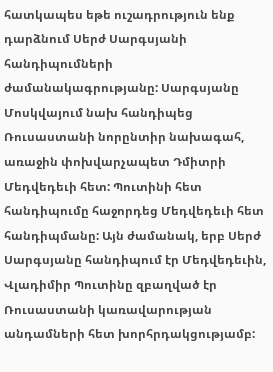հատկապես եթե ուշադրություն ենք դարձնում Սերժ Սարգսյանի հանդիպումների ժամանակագրությանը: Սարգսյանը Մոսկվայում նախ հանդիպեց Ռուսաստանի նորընտիր նախագահ, առաջին փոխվարչապետ Դմիտրի Մեդվեդեւի հետ: Պուտինի հետ հանդիպումը հաջորդեց Մեդվեդեւի հետ հանդիպմանը: Այն ժամանակ, երբ Սերժ Սարգսյանը հանդիպում էր Մեդվեդեւին, Վլադիմիր Պուտինը զբաղված էր Ռուսաստանի կառավարության անդամների հետ խորհրդակցությամբ: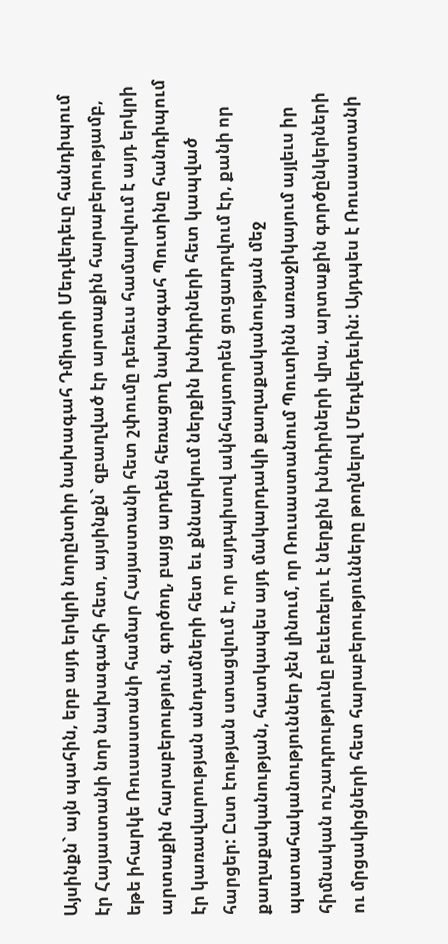Այսինքն` այն պահին, երբ այդ երկրի նորընտիր նախագահ Դմիտրի Մեդվեդեւը հանդիպում էր Հայաստանի նոր նախագահի հետ, այսինքն` զբաղված էր արտաքին հարաբերությամբ, եթե իհարկե Ռուսաստանի համար Հայաստանի հետ շփումը դեռեւս համարվում է այդ երկրի արտաքին հարաբերություն, գործող, բայց արդեն հեռացող նախագահ Պուտինը հանդիպում էր կառավարության անդամների հետ եւ քննարկում ներքին խնդիրների հետ կապված հարցեր: Ըստ էության ստացվում է, որ այդպիսով ակնհայտորեն ցուցադրվում էր, քանի որ քաղաքականության, հատկապես այդ մակարդակի քաղաքականության մեջ պատահականություններ չեն լինում, որ Ռուսաստանում Պուտինն առաջիկայում այլեւս իր հիմնական ուշադրությունը բեւեռելու է ներքին խնդիրների վրա, արտաքին գործընկերների ու մրցակիցների հետ հարաբերությունները թողնելով Մեդվեդեւին: Այդպես է Ռուսաստանի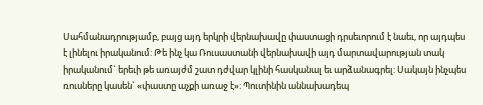Սահմանադրությամբ, բայց այդ երկրի վերնախավը փաստացի դրսեւորում է նաեւ, որ այդպես է լինելու իրականում: Թե ինչ կա Ռուսաստանի վերնախավի այդ մարտավարության տակ իրականում` երեւի թե առայժմ շատ դժվար կլինի հասկանալ եւ արձանագրել: Սակայն ինչպես ռուսները կասեն` «փաստը աչքի առաջ է»: Պուտինին աննախադեպ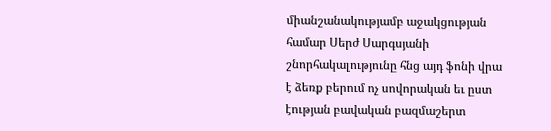միանշանակությամբ աջակցության համար Սերժ Սարգսյանի շնորհակալությունը հնց այդ ֆոնի վրա է ձեռք բերում ոչ սովորական եւ ըստ էության բավական բազմաշերտ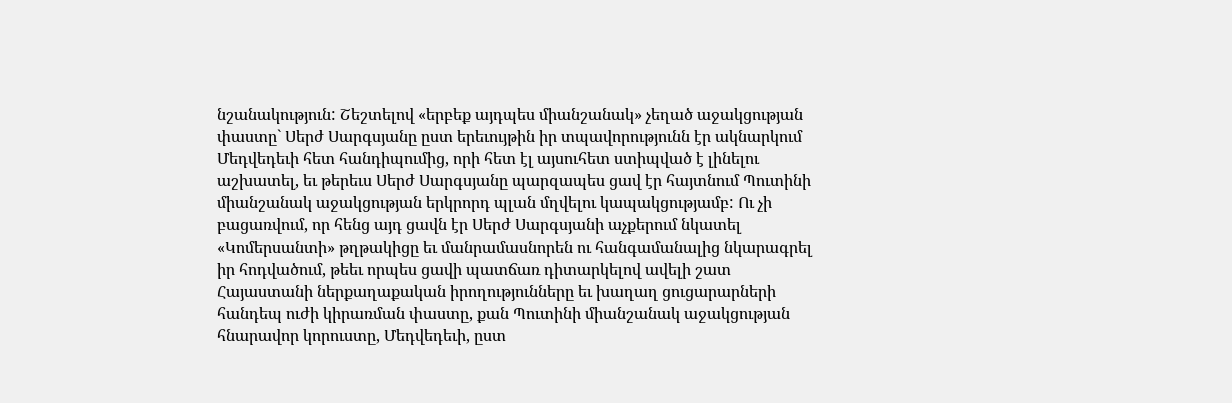նշանակություն: Շեշտելով «երբեք այդպես միանշանակ» չեղած աջակցության փաստը` Սերժ Սարգսյանը ըստ երեւույթին իր տպավորությունն էր ակնարկում Մեդվեդեւի հետ հանդիպումից, որի հետ էլ այսուհետ ստիպված է լինելու աշխատել, եւ թերեւս Սերժ Սարգսյանը պարզապես ցավ էր հայտնում Պուտինի միանշանակ աջակցության երկրորդ պլան մղվելու կապակցությամբ: Ու չի բացառվում, որ հենց այդ ցավն էր Սերժ Սարգսյանի աչքերում նկատել «Կոմերսանտի» թղթակիցը եւ մանրամասնորեն ու հանգամանալից նկարագրել իր հոդվածում, թեեւ որպես ցավի պատճառ դիտարկելով ավելի շատ Հայաստանի ներքաղաքական իրողությունները եւ խաղաղ ցուցարարների հանդեպ ուժի կիրառման փաստը, քան Պուտինի միանշանակ աջակցության հնարավոր կորուստը, Մեդվեդեւի, ըստ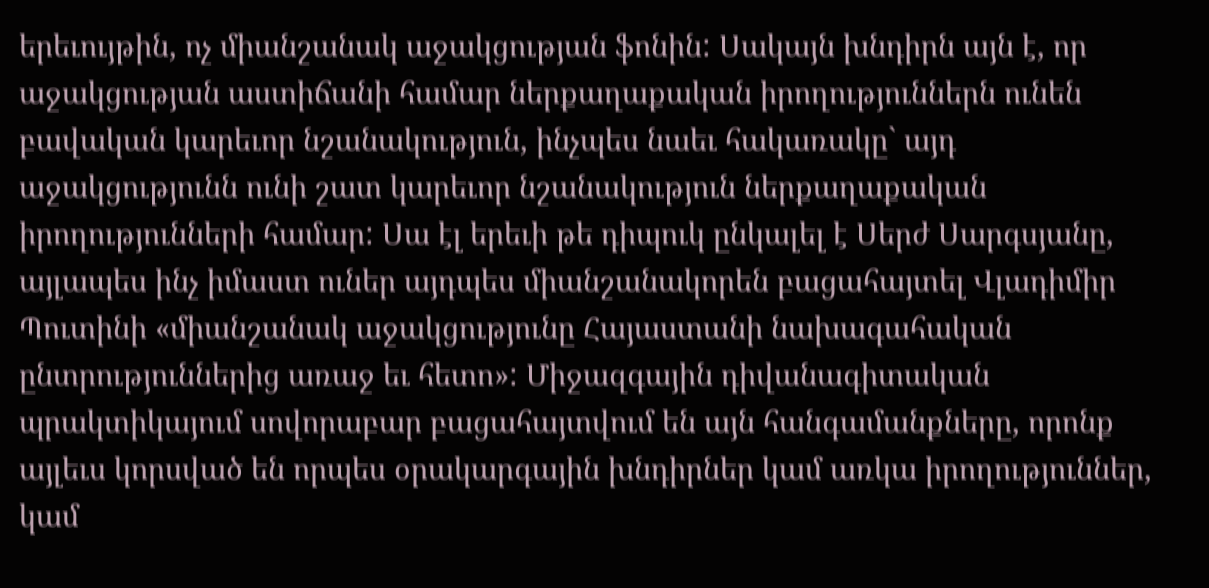երեւույթին, ոչ միանշանակ աջակցության ֆոնին: Սակայն խնդիրն այն է, որ աջակցության աստիճանի համար ներքաղաքական իրողություններն ունեն բավական կարեւոր նշանակություն, ինչպես նաեւ հակառակը` այդ աջակցությունն ունի շատ կարեւոր նշանակություն ներքաղաքական իրողությունների համար: Սա էլ երեւի թե դիպուկ ընկալել է Սերժ Սարգսյանը, այլապես ինչ իմաստ ուներ այդպես միանշանակորեն բացահայտել Վլադիմիր Պուտինի «միանշանակ աջակցությունը Հայաստանի նախագահական ընտրություններից առաջ եւ հետո»: Միջազգային դիվանագիտական պրակտիկայում սովորաբար բացահայտվում են այն հանգամանքները, որոնք այլեւս կորսված են որպես օրակարգային խնդիրներ կամ առկա իրողություններ, կամ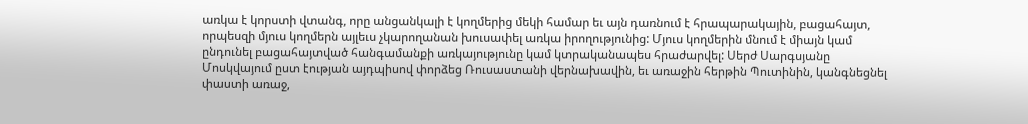առկա է կորստի վտանգ, որը անցանկալի է կողմերից մեկի համար եւ այն դառնում է հրապարակային, բացահայտ, որպեսզի մյուս կողմերն այլեւս չկարողանան խուսափել առկա իրողությունից: Մյուս կողմերին մնում է միայն կամ ընդունել բացահայտված հանգամանքի առկայությունը կամ կտրականապես հրաժարվել: Սերժ Սարգսյանը Մոսկվայում ըստ էության այդպիսով փորձեց Ռուսաստանի վերնախավին, եւ առաջին հերթին Պուտինին, կանգնեցնել փաստի առաջ,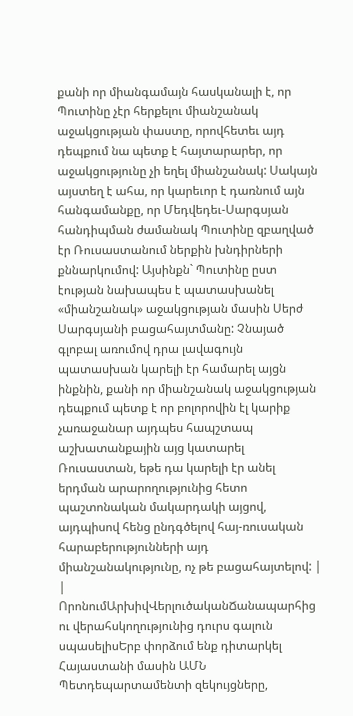քանի որ միանգամայն հասկանալի է, որ Պուտինը չէր հերքելու միանշանակ աջակցության փաստը, որովհետեւ այդ դեպքում նա պետք է հայտարարեր, որ աջակցությունը չի եղել միանշանակ: Սակայն այստեղ է ահա, որ կարեւոր է դառնում այն հանգամանքը, որ Մեդվեդեւ-Սարգսյան հանդիպման ժամանակ Պուտինը զբաղված էր Ռուսաստանում ներքին խնդիրների քննարկումով: Այսինքն` Պուտինը ըստ էության նախապես է պատասխանել «միանշանակ» աջակցության մասին Սերժ Սարգսյանի բացահայտմանը: Չնայած գլոբալ առումով դրա լավագույն պատասխան կարելի էր համարել այցն ինքնին, քանի որ միանշանակ աջակցության դեպքում պետք է որ բոլորովին էլ կարիք չառաջանար այդպես հապշտապ աշխատանքային այց կատարել Ռուսաստան, եթե դա կարելի էր անել երդման արարողությունից հետո պաշտոնական մակարդակի այցով, այդպիսով հենց ընդգծելով հայ-ռուսական հարաբերությունների այդ միանշանակությունը, ոչ թե բացահայտելով: |
|
ՈրոնումԱրխիվՎերլուծականՃանապարհից ու վերահսկողությունից դուրս գալուն սպասելիսԵրբ փորձում ենք դիտարկել Հայաստանի մասին ԱՄՆ Պետդեպարտամենտի զեկույցները,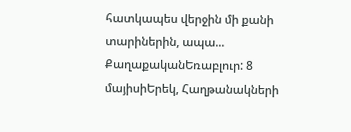հատկապես վերջին մի քանի տարիներին, ապա... ՔաղաքականԵռաբլուր: 8 մայիսիԵրեկ, Հաղթանակների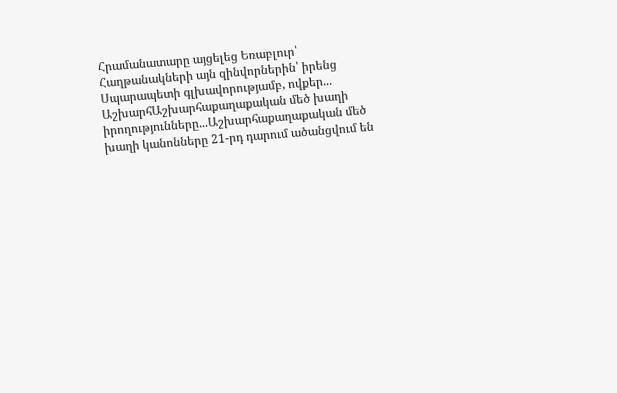Հրամանատարը այցելեց Եռաբլուր՝ Հաղթանակների այն զինվորներին՝ իրենց Սպարապետի գլխավորությամբ, ովքեր... ԱշխարհԱշխարհաքաղաքական մեծ խաղի իրողությունները...Աշխարհաքաղաքական մեծ խաղի կանոնները 21-րդ դարում ածանցվում են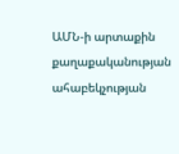ԱՄՆ-ի արտաքին քաղաքականության ահաբեկչության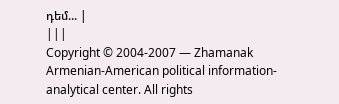դեմ... |
|||
Copyright © 2004-2007 — Zhamanak Armenian-American political information-analytical center. All rights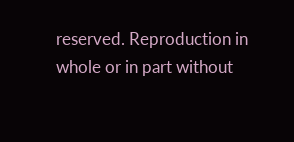reserved. Reproduction in whole or in part without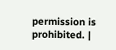permission is prohibited. |